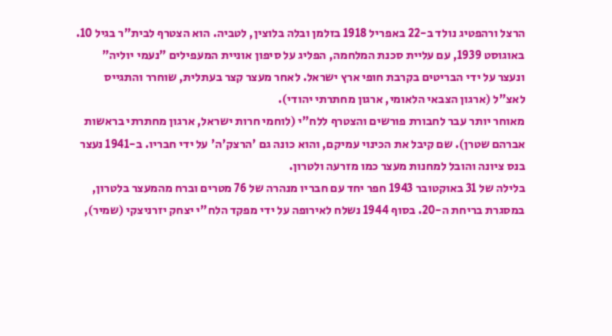הרצל ורהפטיג נולד ב-22 באפריל 1918 בזלמן ובלה בלוצין, לטביה. הוא הצטרף לבית"ר בגיל 10. באוגוסט 1939, עם עליית סכנת המלחמה, הפליג על סיפון אוניית המעפילים "נעמי יוליה" ונעצר על ידי הבריטים בקרבת חופי ארץ ישראל. לאחר מעצר קצר בעתלית, שוחרר והתגייס לאצ"ל (ארגון הצבאי הלאומי, ארגון מחתרתי יהודי).
מאוחר יותר עבר לחבורת פורשים והצטרף ללח"י (לוחמי חרות ישראל, ארגון מחתרתי בראשות אברהם שטרן). שם קיבל את הכינוי עמיקם, והוא כונה גם 'הרצק'ה' על ידי חבריו. ב-1941 נעצר בנס ציונה והובל למחנות מעצר כמו מזרעה ולטרון.
בלילה של 31 באוקטובר 1943 חפר יחד עם חבריו מנהרה של 76 מטרים וברח מהמעצר בלטרון, במסגרת בריחת ה-20. בסוף 1944 נשלח לאירופה על ידי מפקד הלח"י יצחק יזרניצקי (שמיר),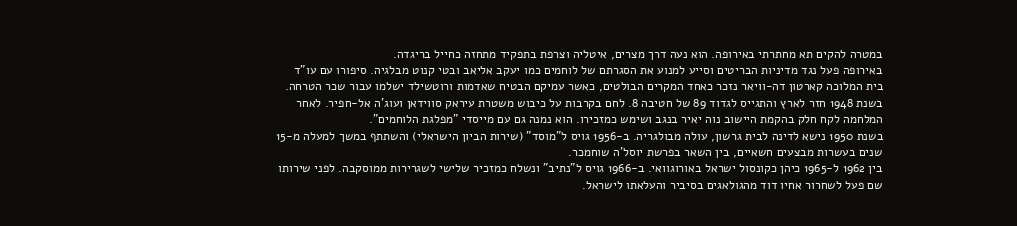במטרה להקים תא מחתרתי באירופה. הוא נעה דרך מצרים, איטליה וצרפת בתפקיד מתחזה כחייל בריגדה.
באירופה פעל נגד מדיניות הבריטים וסייע למנוע את הסגרתם של לוחמים כמו יעקב אליאב ובטי קנוט מבלגיה. סיפורו עם עו"ד בית המלוכה קארטון דה-וויאר נזכר כאחד המקרים הבולטים, כאשר עמיקם הבטיח שאדמות ורוטשילד ישלמו עבור שכר הטרחה.
בשנת 1948 חזר לארץ והתגייס לגדוד 89 של חטיבה 8. לחם בקרבות על כיבוש משטרת עיראק סווידאן ועוג'ה אל-חפיר. לאחר המלחמה לקח חלק בהקמת היישוב נוה יאיר בנגב ושימש כמזכירו. הוא נמנה גם עם מייסדי "מפלגת הלוחמים".
בשנת 1950 נישא לדינה לבית גרשון, עולה מבולגריה. ב-1956 גויס ל"מוסד" (שירות הביון הישראלי) והשתתף במשך למעלה מ-15 שנים בעשרות מבצעים חשאיים, בין השאר בפרשת יוסל'ה שוחמכר.
בין 1962 ל-1965 כיהן כקונסול ישראל באורוגוואי. ב-1966 גויס ל"נתיב" ונשלח כמזכיר שלישי לשגרירות ממוסקבה. לפני שירותו שם פעל לשחרור אחיו דוד מהגולאגים בסיביר והעלאתו לישראל.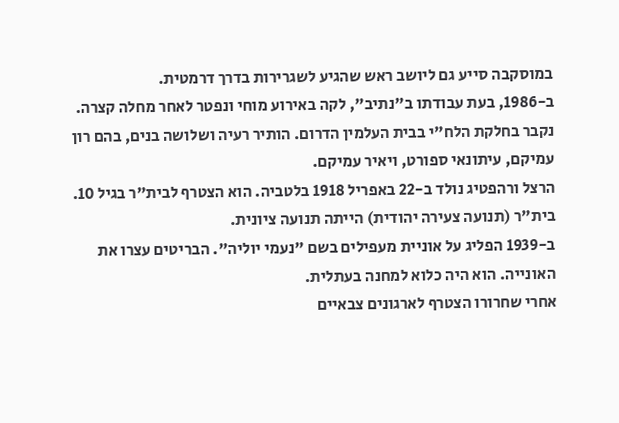במוסקבה סייע גם ליושב ראש שהגיע לשגרירות בדרך דרמטית.
ב-1986, בעת עבודתו ב"נתיב", לקה באירוע מוחי ונפטר לאחר מחלה קצרה. נקבר בחלקת הלח"י בבית העלמין הדרום. הותיר רעיה ושלושה בנים, בהם רון עמיקם, עיתונאי ספורט, ויאיר עמיקם.
הרצל ורהפטיג נולד ב-22 באפריל 1918 בלטביה. הוא הצטרף לבית"ר בגיל 10. בית"ר (תנועה צעירה יהודית) הייתה תנועה ציונית.
ב-1939 הפליג על אוניית מעפילים בשם "נעמי יוליה". הבריטים עצרו את האונייה. הוא היה כלוא למחנה בעתלית.
אחרי שחרורו הצטרף לארגונים צבאיים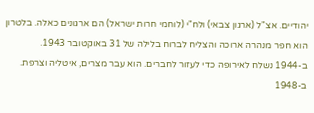יהודיים. אצ"ל (ארגון צבאי) ולח"י (לוחמי חרות ישראל) הם ארגונים כאלה. בלטרון הוא חפר מנהרה ארוכה והצליח לברוח בלילה של 31 באוקטובר 1943.
ב-1944 נשלח לאירופה כדי לעזור לחברים. הוא עבר מצרים, איטליה וצרפת.
ב-1948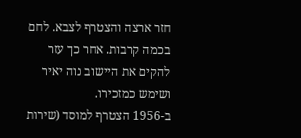חזר ארצה והצטרף לצבא. לחם בכמה קרבות. אחר כך עזר להקים את היישוב נוה יאיר ושימש כמזכירו.
ב-1956 הצטרף למוסד (שירות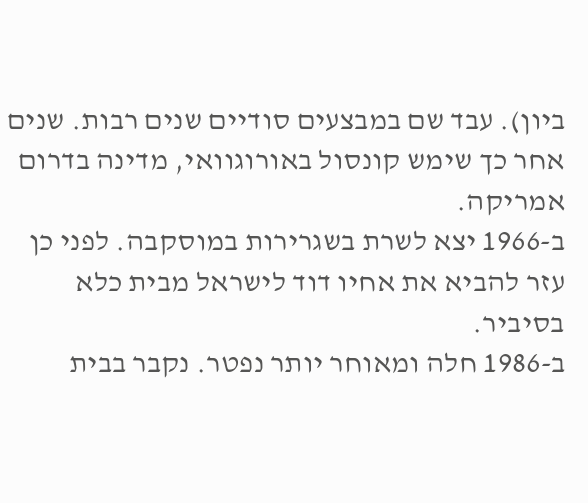ביון). עבד שם במבצעים סודיים שנים רבות. שנים אחר כך שימש קונסול באורוגוואי, מדינה בדרום אמריקה.
ב-1966 יצא לשרת בשגרירות במוסקבה. לפני כן עזר להביא את אחיו דוד לישראל מבית כלא בסיביר.
ב-1986 חלה ומאוחר יותר נפטר. נקבר בבית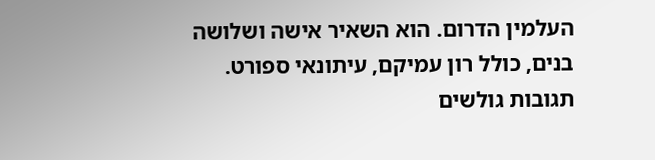העלמין הדרום. הוא השאיר אישה ושלושה בנים, כולל רון עמיקם, עיתונאי ספורט.
תגובות גולשים